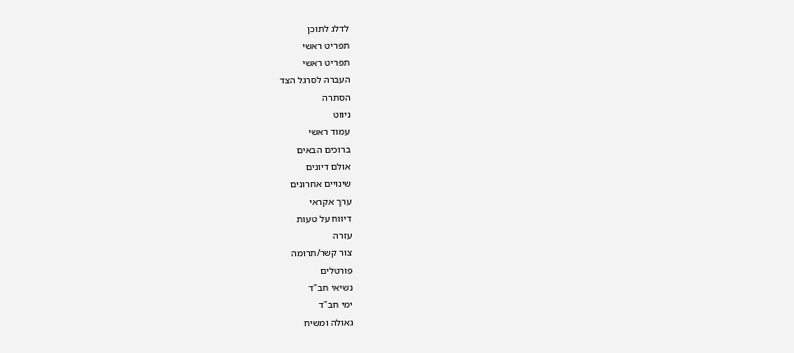לדלג לתוכן
תפריט ראשי
תפריט ראשי
העברה לסרגל הצד
הסתרה
ניווט
עמוד ראשי
ברוכים הבאים
אולם דיונים
שינויים אחרונים
ערך אקראי
דיווח על טעות
עזרה
צור קשר/תרומה
פורטלים
נשיאי חב"ד
ימי חב"ד
גאולה ומשיח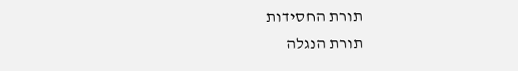תורת החסידות
תורת הנגלה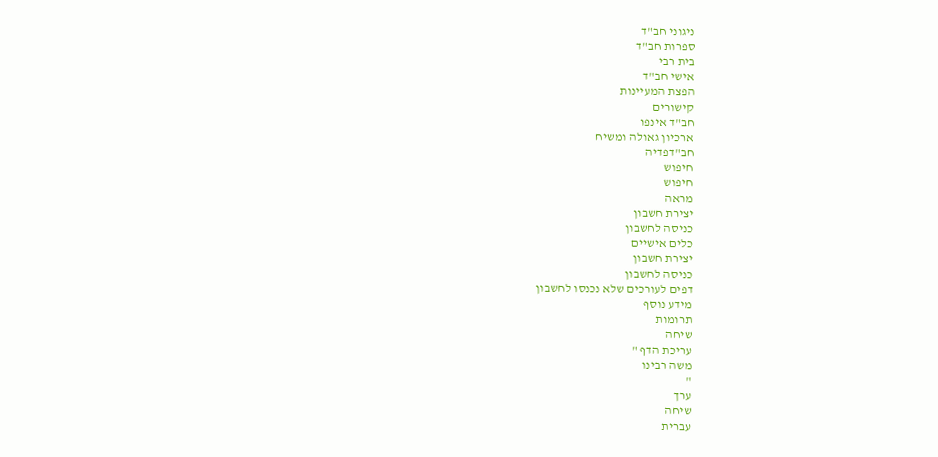ניגוני חב"ד
ספרות חב"ד
בית רבי
אישי חב"ד
הפצת המעיינות
קישורים
חב"ד אינפו
ארכיון גאולה ומשיח
חב"דפדיה
חיפוש
חיפוש
מראה
יצירת חשבון
כניסה לחשבון
כלים אישיים
יצירת חשבון
כניסה לחשבון
דפים לעורכים שלא נכנסו לחשבון
מידע נוסף
תרומות
שיחה
עריכת הדף "
משה רבינו
"
ערך
שיחה
עברית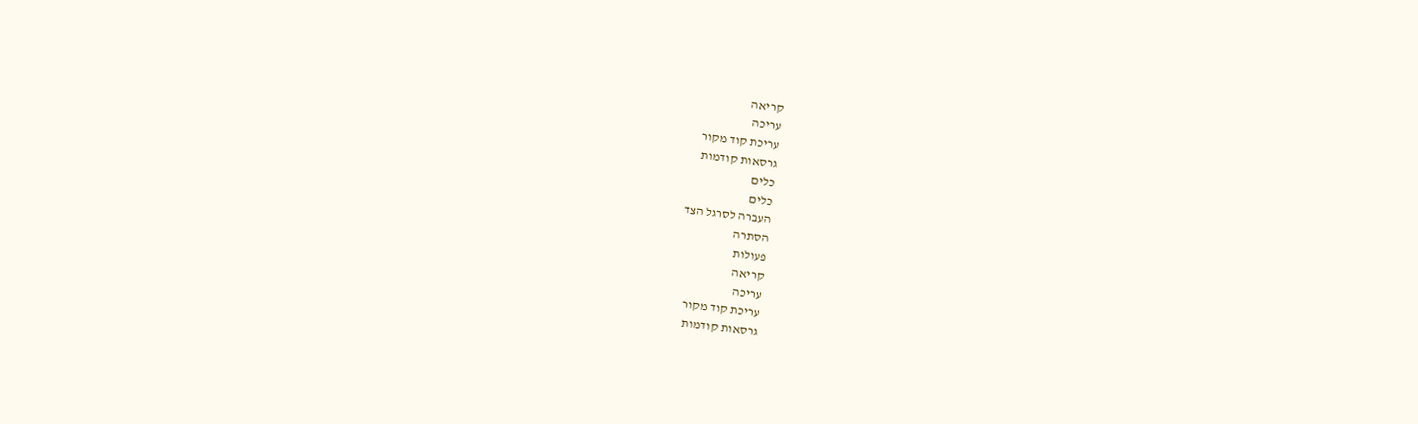קריאה
עריכה
עריכת קוד מקור
גרסאות קודמות
כלים
כלים
העברה לסרגל הצד
הסתרה
פעולות
קריאה
עריכה
עריכת קוד מקור
גרסאות קודמות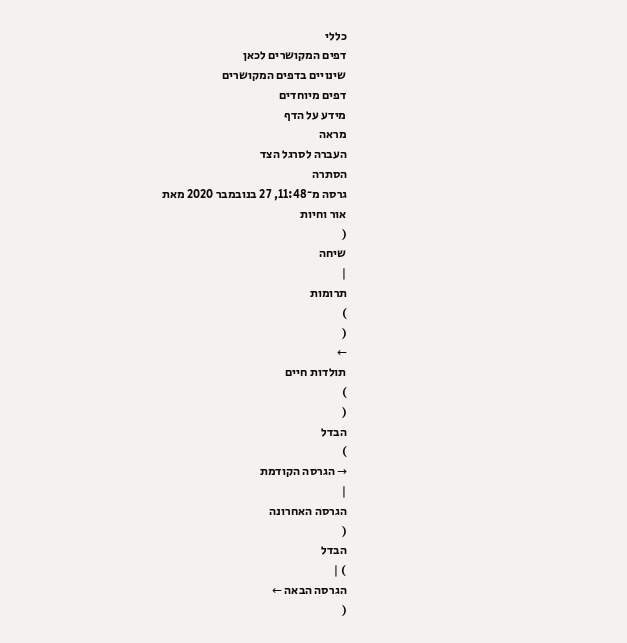כללי
דפים המקושרים לכאן
שינויים בדפים המקושרים
דפים מיוחדים
מידע על הדף
מראה
העברה לסרגל הצד
הסתרה
גרסה מ־11:48, 27 בנובמבר 2020 מאת
אור וחיות
(
שיחה
|
תרומות
)
(
←
תולדות חיים
)
(
הבדל
)
→ הגרסה הקודמת
|
הגרסה האחרונה
(
הבדל
) |
הגרסה הבאה ←
(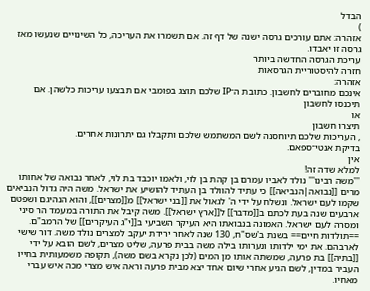הבדל
)
אזהרה: אתם עורכים גרסה ישנה של דף זה. אם תשמרו את העריכה, כל השינויים שנעשו מאז גרסה זו יאבדו.
עריכת הגרסה החדשה ביותר
חזרה להיסטוריית הגרסאות
אזהרה:
אינכם מחוברים לחשבון. כתובת ה־IP שלכם תוצג בפומבי אם תבצעו עריכות כלשהן. אם
תיכנסו לחשבון
או
תיצרו חשבון
, העריכות שלכם תיוחסנה לשם המשתמש שלכם ותקבלו גם יתרונות אחרים.
בדיקת אנטי־ספאם.
אין
למלא שדה זה!
'''משה רבינו''' נולד לאביו עמרם בן קהת בן לוי, ולאמו יוכבד בת לוי, לאחר נבואה של אחותו מרים [[נבואה|הנביאה]] כי עתיד להוולד בן העתיד להושיע את ישראל. משה היה גדול הנביאים שקמו לעם ישראל. ונשלח על ידי ה' לגאול את [[בני ישראל]] מ[[מצרים]], והוא הנהיגם ושפטם ארבעים שנה בעת לכתם ב[[מדבר]] ל[[ארץ ישראל]]. משה קיבל את התורה במעמד הר סיני ומסרה לעם ישראל. האמונה בנבואתו היא העיקר השביעי ב[[י"ג העיקרים]] של הרמב"ם. ==תולדות חיים== בשנת ב'שס"ח, 130 שנה לאחר ירידת יעקב למצרים נולד משה. דור שישי לארבהם. את ימי ילדותו ונערותו בילה משה בבית פרעה, שליט מצרים, לשם הובא על ידי [[בתיה]] בת פרעה, שמשתה אותו מן המים (לכן נקרא בשם משה), תקופה משמעותית בחייו העביר במדין, לשם הגיע אחרי שיום אחד יצא מבית פרעה וראה איש מצרי מכה איש עברי מאחיו.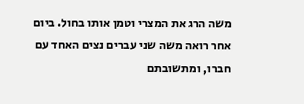משה הרג את המצרי וטמן אותו בחול. ביום אחר רואה משה שני עברים נצים האחד עם חברו, ומתשובתם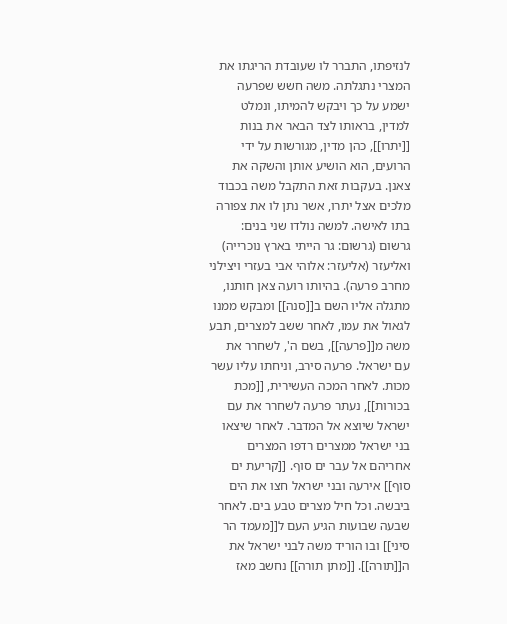לנזיפתו, התברר לו שעובדת הריגתו את המצרי נתגלתה. משה חשש שפרעה ישמע על כך ויבקש להמיתו, ונמלט למדין, בראותו לצד הבאר את בנות [[יתרו]], כהן מדין, מגורשות על ידי הרועים, הוא הושיע אותן והשקה את צאנן. בעקבות זאת התקבל משה בכבוד מלכים אצל יתרו, אשר נתן לו את צפורה בתו לאישה. למשה נולדו שני בנים: גרשום (גרשום: גר הייתי בארץ נוכרייה) ואליעזר (אליעזר: אלוהי אבי בעזרי ויצילני מחרב פרעה). בהיותו רועה צאן חותנו, מתגלה אליו השם ב[[סנה]] ומבקש ממנו לגאול את עמו, לאחר ששב למצרים, תבע משה מ[[פרעה]], בשם ה', לשחרר את עם ישראל. פרעה סירב, וניחתו עליו עשר מכות. לאחר המכה העשירית, [[מכת בכורות]], נעתר פרעה לשחרר את עם ישראל שיוצא אל המדבר. לאחר שיצאו בני ישראל ממצרים רדפו המצרים אחריהם אל עבר ים סוף. [[קריעת ים סוף]] אירעה ובני ישראל חצו את הים ביבשה. וכל חיל מצרים טבע בים. לאחר שבעה שבועות הגיע העם ל[[מעמד הר סיני]] ובו הוריד משה לבני ישראל את ה[[תורה]]. [[מתן תורה]] נחשב מאז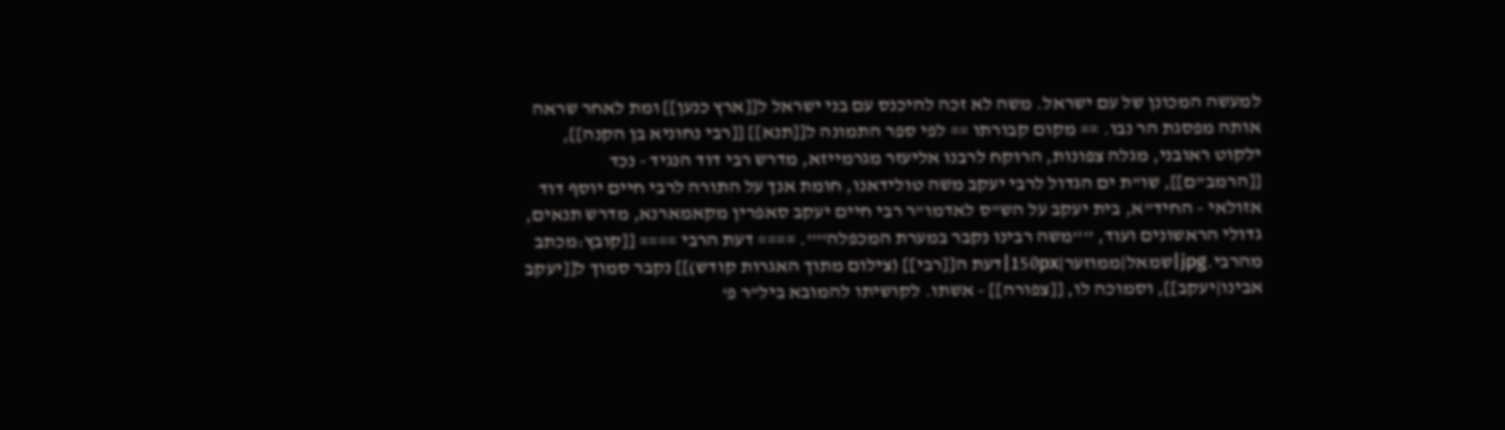למעשה המכונן של עם ישראל. משה לא זכה להיכנס עם בני ישראל ל[[ארץ כנען]] ומת לאחר שראה אותה מפסגת הר נבו. == מקום קבורתו == לפי ספר התמונה ל[[תנא]] [[רבי נחוניא בן הקנה]], ילקוט ראובני, מגלה צפונות, הרוקח לרבנו אליעזר מגרמייזא, מדרש רבי דוד הנגיד - נכד [[הרמב"ם]], שו"ת ים הגדול לרבי יעקב משה טולידאנו, חומת אנך על התורה לרבי חיים יוסף דוד אזולאי - החיד"א, בית יעקב על הש"ס לאדמו"ר רבי חיים יעקב סאפרין מקאמארנא, מדרש תנאים, גדולי הראשונים ועוד, ''''משה רבינו נקבר במערת המכפלה''''. ==== דעת הרבי ==== [[קובץ:מכתב מהרבי.jpg|שמאל|ממוזער|150px|דעת ה[[רבי]] (צילום מתוך האגרות קודש)]] נקבר סמוך ל[[יעקב אבינו|יעקב]], וסמוכה לו, [[צפורה]] - אשתו. לקושיתו להמובא ביל"ר פ'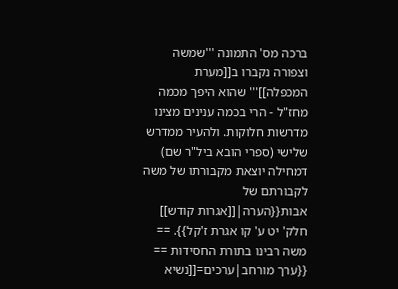ברכה מס' התמונה '''שמשה וצפורה נקברו ב[[מערת המכפלה]]''' שהוא היפך מכמה מחז"ל - הרי בכמה ענינים מצינו מדרשות חלוקות. ולהעיר ממדרש שלישי (ספרי הובא ביל"ר שם) דמחילה יוצאת מקבורתו של משה לקבורתם של אבות{{הערה|[[אגרות קודש]] חלק' יט ע' קו אגרת ז'קל}}. == משה רבינו בתורת החסידות == {{ערך מורחב|ערכים=[[נשיא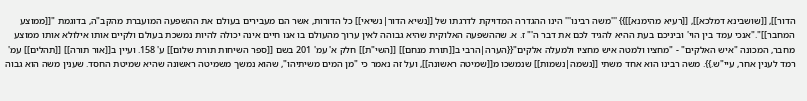הדור]], [[שושבינא דמלכא]], [[רעיא מהימנא]]}} '''משה רבינו''' הינו ההגדרה המדויקת לדרגתו של [[נשיא הדור|נשיאי]] כל הדורות, אשר הם מעבירים בעולם את ההשפעה המועברת מהקב"ה, בדוגמת "[[ממוצע המחבר]]"."אנכי עמד בין הוי' וביניכם בעת ההיא להגיד לכם את דבר ה'" ז. א. שההשפעה האלוקית שהיא גבוהה לאין ערוך מהעולם בו אנו חיים אינה יכולה להיות נמשכת בעולם ולקיים אותו אילולא אותו ממוצע מחבר, המכונה "איש האלקים" - "מחציו ולמטה איש מחציו ולמעלה אלקים"{{הערה|הרבי ב[[תורת מנחם]] [[השי"ת]] חלק א' עמ' 201 בשם [[ספר השיחות תורת שלום]] ע' 158. ועיין ב[[אור תורה]] [[תהלים]] עמ' רמד לענין אחר, עיי"ש.}}. משה רבינו הוא אחד משתי [[נשמה|נשמות]] שנמשכו מ[[שמיטה ראשונה]], ועל זה נאמר כי "מן המים משיתיהו", שהוא נמשך משמיטה ראשונה שהיא שמיטת החסד. שענין משה הוא גבוה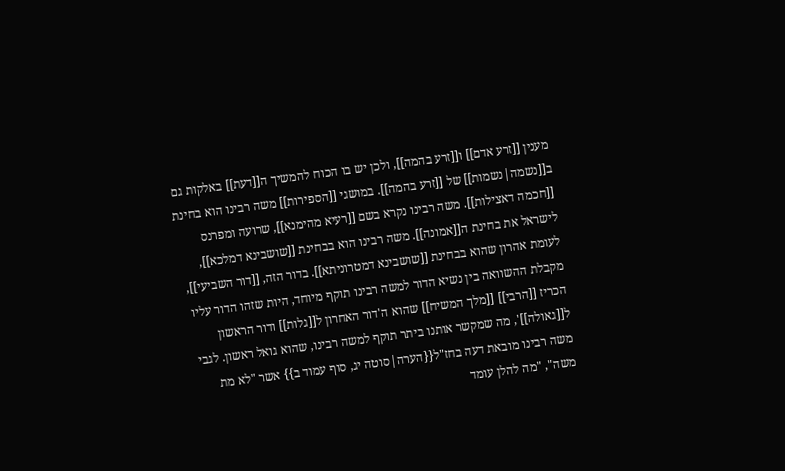מענין [[זרע אדם]] ו[[זרע בהמה]], ולכן יש בו הכוח להמשיך ה[[דעת]] באלקות גם ב[[נשמה|נשמות]] של [[זרע בהמה]]. במושגי [[הספירות]] משה רבינו הוא בחינת [[חכמה דאצילות]]. משה רבינו נקרא בשם [[רעיא מהימנא]], שרועה ומפרנס לישראל את בחינת ה[[אמונה]]. משה רבינו הוא בבחינת [[שושבינא דמלכא]], לעומת אהרון שהוא בבחינת [[שושבינא דמטרוניתא]]. בדור הזה, [[דור השביעי]], מקבלת ההשוואה בין נשיא הדור למשה רבינו תוקף מיוחד, היות שזהו הדור עליו הכריז [[הרבי]] [[מלך המשיח]] שהוא ה'דור האחרון ל[[גלות]] ודור הראשון ל[[גאולה]]', מה שמקשר אותנו ביתר תוקף למשה רבינו, שהוא גואל ראשון. לגבי משה רבינו מובאת דעה בחז"ל{{הערה|סוטה יג, סוף עמוד ב}} אשר "לא מת משה", "מה להלן עומד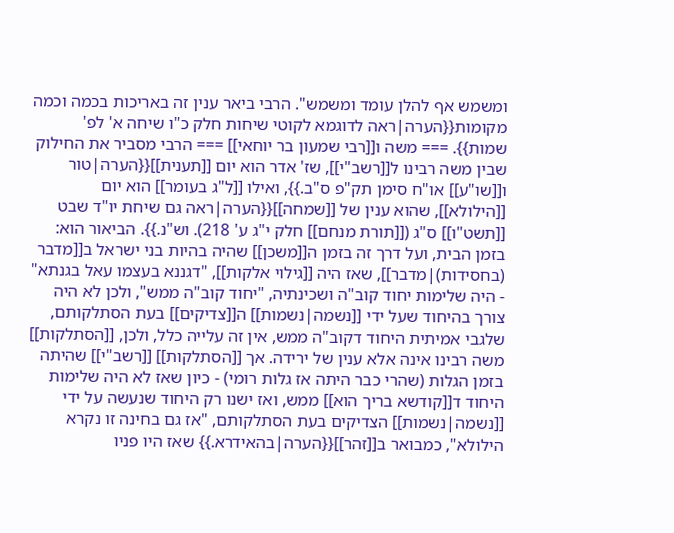ומשמש אף להלן עומד ומשמש". הרבי ביאר ענין זה באריכות בכמה וכמה מקומות{{הערה|ראה לדוגמא לקוטי שיחות חלק כ"ו שיחה א' לפ' שמות}}. === משה ו[[רבי שמעון בר יוחאי]] === הרבי מסביר את החילוק שבין משה רבינו ל[[רשב"י]], שז' אדר הוא יום [[תענית]]{{הערה|טור ו[[שו"ע]] או"ח סימן תק"פ ס"ב.}}, ואילו [[ל"ג בעומר]] הוא יום [[הילולא]], שהוא ענין של [[שמחה]]{{הערה|ראה גם שיחת יו"ד שבט [[תשט"ו]] ס"ג ([[תורת מנחם]] חלק י"ג ע' 218). וש"נ.}}. הביאור הוא: בזמן הבית, ועל דרך זה בזמן ה[[משכן]] שהיה בהיות בני ישראל ב[[מדבר (בחסידות)|מדבר]], שאז היה [[גילוי אלקות]], "דגננא בעצמו עאל בגנתא" - היה שלימות יחוד קוב"ה ושכינתיה, "יחוד קוב"ה ממש", ולכן לא היה צורך בהיחוד שעל ידי [[נשמה|נשמות]] ה[[צדיקים]] בעת הסתלקותם, שלגבי אמיתית היחוד דקוב"ה ממש, אין זה עלייה כלל, ולכן, [[הסתלקות]] משה רבינו אינה אלא ענין של ירידה. אך [[הסתלקות]] [[רשב"י]] שהיתה בזמן הגלות (שהרי כבר היתה אז גלות רומי) - כיון שאז לא היה שלימות היחוד ד[[קודשא בריך הוא]] ממש, ואז ישנו רק היחוד שנעשה על ידי [[נשמה|נשמות]] הצדיקים בעת הסתלקותם, "אז גם בחינה זו נקרא הילולא", כמבואר ב[[זהר]]{{הערה|בהאידרא.}} שאז היו פניו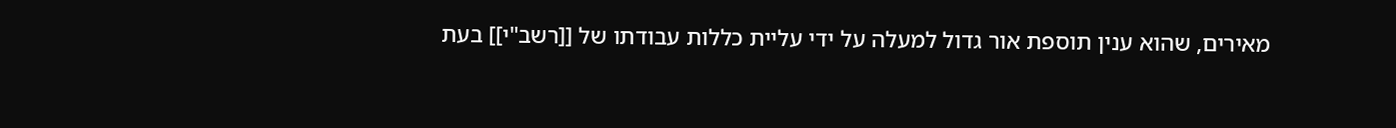מאירים, שהוא ענין תוספת אור גדול למעלה על ידי עליית כללות עבודתו של [[רשב"י]] בעת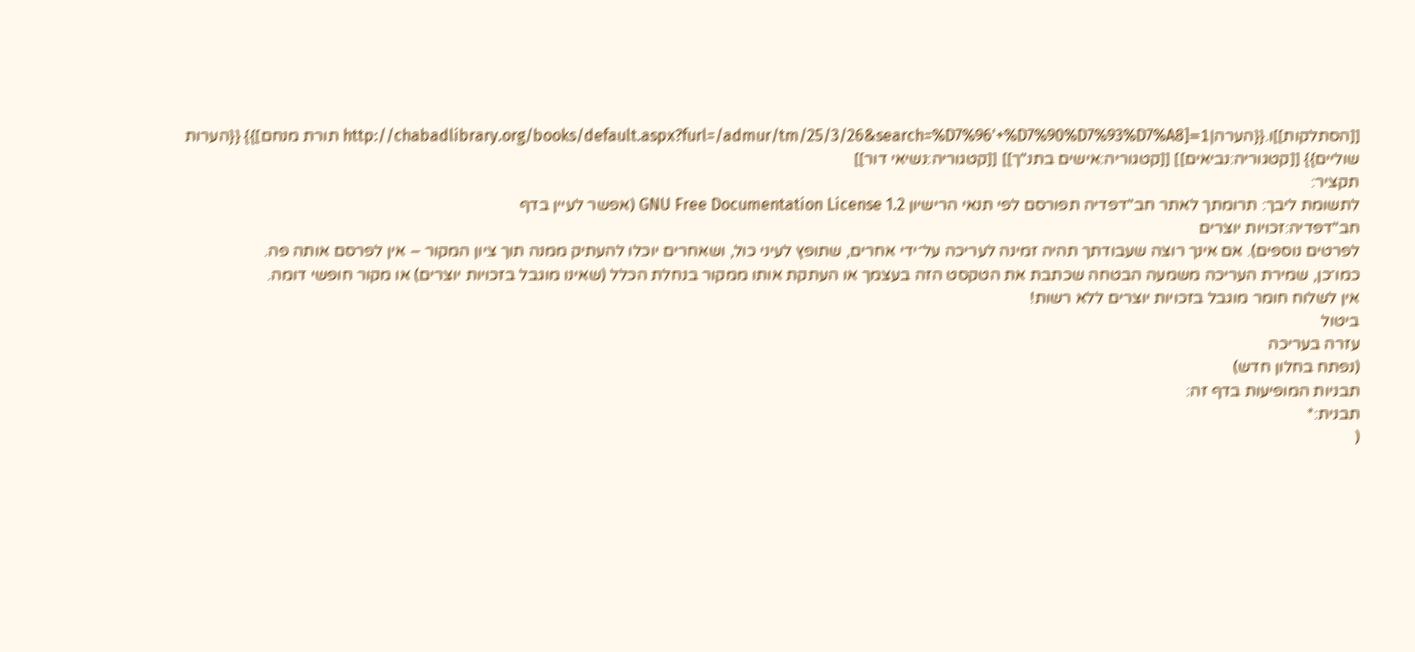[[הסתלקות]]ו.{{הערה|1=[http://chabadlibrary.org/books/default.aspx?furl=/admur/tm/25/3/26&search=%D7%96'+%D7%90%D7%93%D7%A8 תורת מנחם]}} {{הערות שוליים}} [[קטגוריה:נביאים]] [[קטגוריה:אישים בתנ"ך]] [[קטגוריה:נשיאי דור]]
תקציר:
לתשומת ליבך: תרומתך לאתר חב"דפדיה תפורסם לפי תנאי הרישיון GNU Free Documentation License 1.2 (אפשר לעיין בדף
חב"דפדיה:זכויות יוצרים
לפרטים נוספים). אם אינך רוצה שעבודתך תהיה זמינה לעריכה על־ידי אחרים, שתופץ לעיני כול, ושאחרים יוכלו להעתיק ממנה תוך ציון המקור – אין לפרסם אותה פה.
כמו־כן, שמירת העריכה משמעה הבטחה שכתבת את הטקסט הזה בעצמך או העתקת אותו ממקור בנחלת הכלל (שאינו מוגבל בזכויות יוצרים) או מקור חופשי דומה.
אין לשלוח חומר מוגבל בזכויות יוצרים ללא רשות!
ביטול
עזרה בעריכה
(נפתח בחלון חדש)
תבניות המופיעות בדף זה:
תבנית:*
(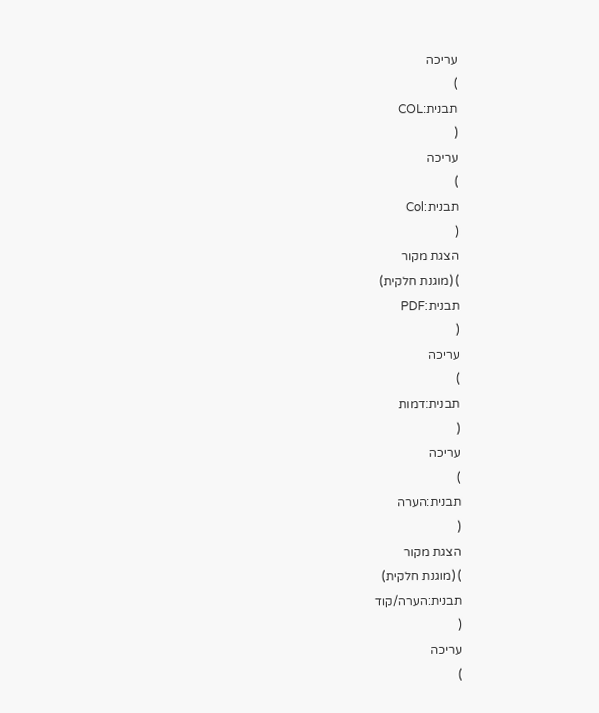עריכה
)
תבנית:COL
(
עריכה
)
תבנית:Col
(
הצגת מקור
) (מוגנת חלקית)
תבנית:PDF
(
עריכה
)
תבנית:דמות
(
עריכה
)
תבנית:הערה
(
הצגת מקור
) (מוגנת חלקית)
תבנית:הערה/קוד
(
עריכה
)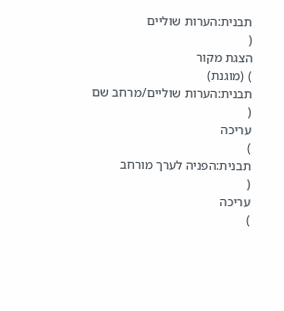תבנית:הערות שוליים
(
הצגת מקור
) (מוגנת)
תבנית:הערות שוליים/מרחב שם
(
עריכה
)
תבנית:הפניה לערך מורחב
(
עריכה
)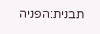תבנית:הפניה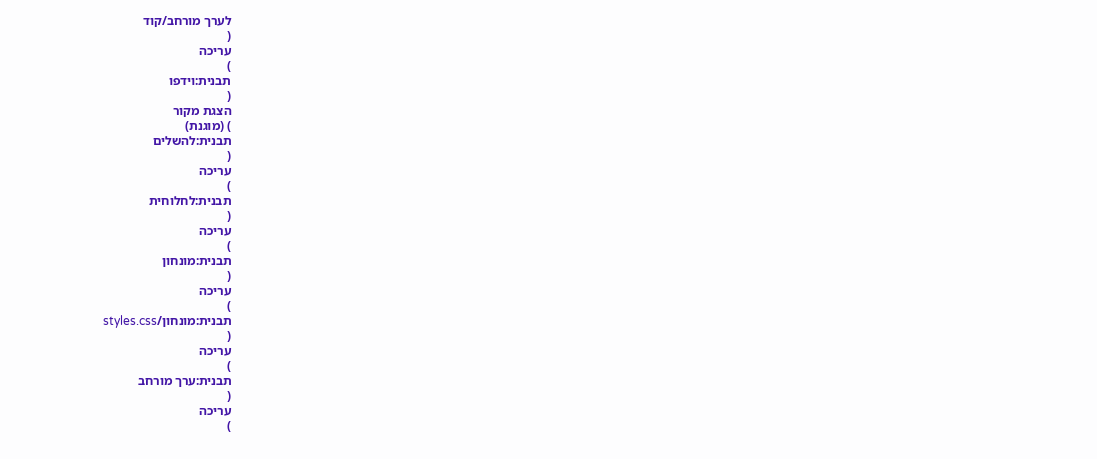לערך מורחב/קוד
(
עריכה
)
תבנית:וידפו
(
הצגת מקור
) (מוגנת)
תבנית:להשלים
(
עריכה
)
תבנית:לחלוחית
(
עריכה
)
תבנית:מונחון
(
עריכה
)
תבנית:מונחון/styles.css
(
עריכה
)
תבנית:ערך מורחב
(
עריכה
)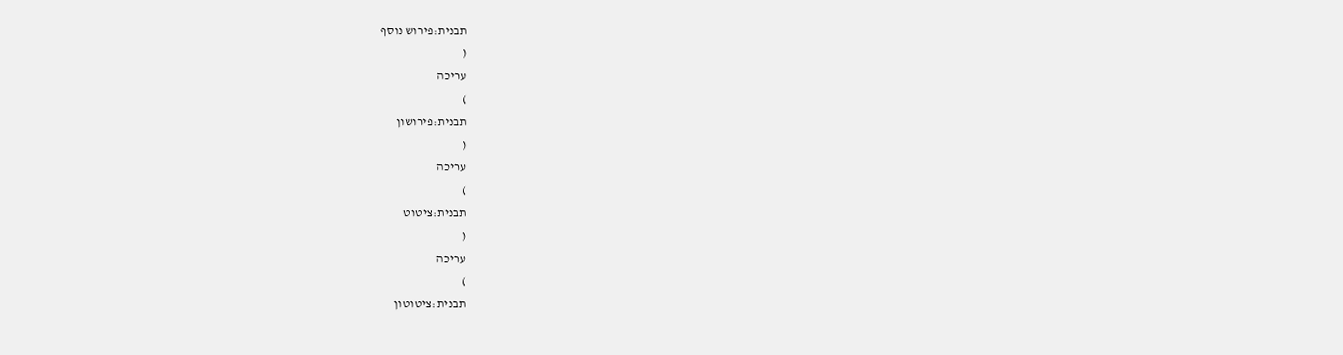תבנית:פירוש נוסף
(
עריכה
)
תבנית:פירושון
(
עריכה
)
תבנית:ציטוט
(
עריכה
)
תבנית:ציטוטון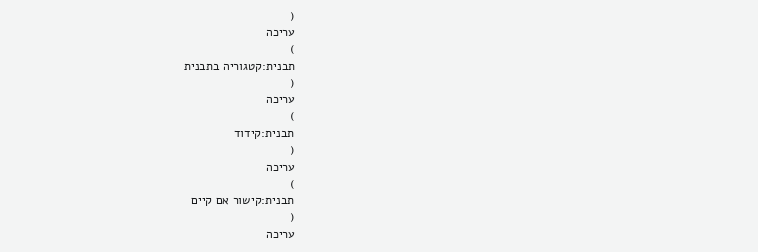(
עריכה
)
תבנית:קטגוריה בתבנית
(
עריכה
)
תבנית:קידוד
(
עריכה
)
תבנית:קישור אם קיים
(
עריכה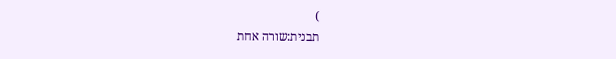)
תבנית:שורה אחת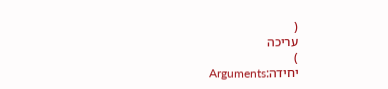(
עריכה
)
יחידה:Arguments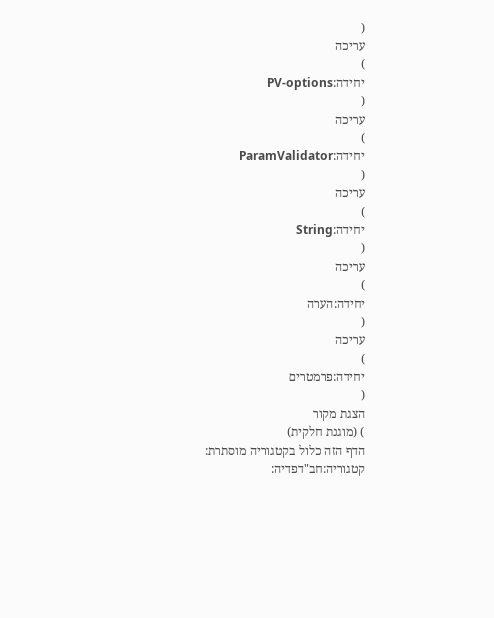(
עריכה
)
יחידה:PV-options
(
עריכה
)
יחידה:ParamValidator
(
עריכה
)
יחידה:String
(
עריכה
)
יחידה:הערה
(
עריכה
)
יחידה:פרמטרים
(
הצגת מקור
) (מוגנת חלקית)
הדף הזה כלול בקטגוריה מוסתרת:
קטגוריה:חב"דפדיה: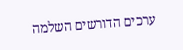ערכים הדורשים השלמה